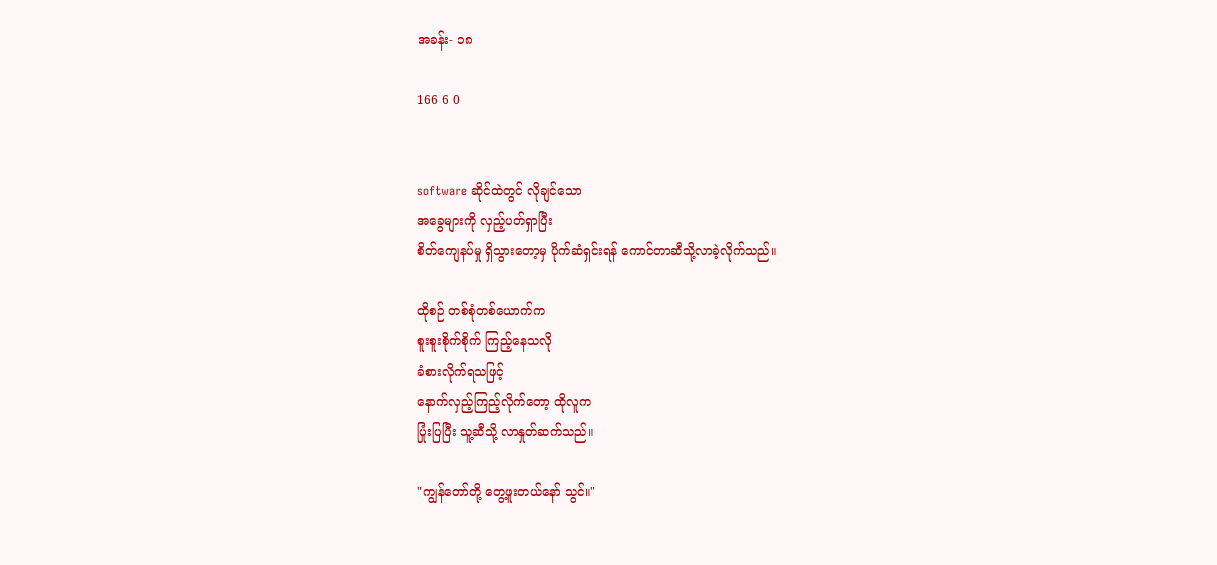အခန်း- ၁၈

166 6 0


software ဆိုင်ထဲတွင် လိုချင်သော
အခွေများကို လှည့်ပတ်ရှာပြီး
စိတ်ကျေနပ်မှု ရှိသွားတော့မှ ပိုက်ဆံရှင်းရန် ကောင်တာဆီသို့လာခဲ့လိုက်သည်။

ထိုစဉ် တစ်စုံတစ်ယောက်က
စူးစူးစိုက်စိုက် ကြည့်နေသလို
ခံစားလိုက်ရသဖြင့်
နောက်လှည့်ကြည့်လိုက်တော့ ထိုလူက
ပြုံးပြပြီး သူ့ဆီသို့ လာနှုတ်ဆက်သည်။

"ကျွန်တော်တို့ တွေ့ဖူးတယ်နော် သွင်။"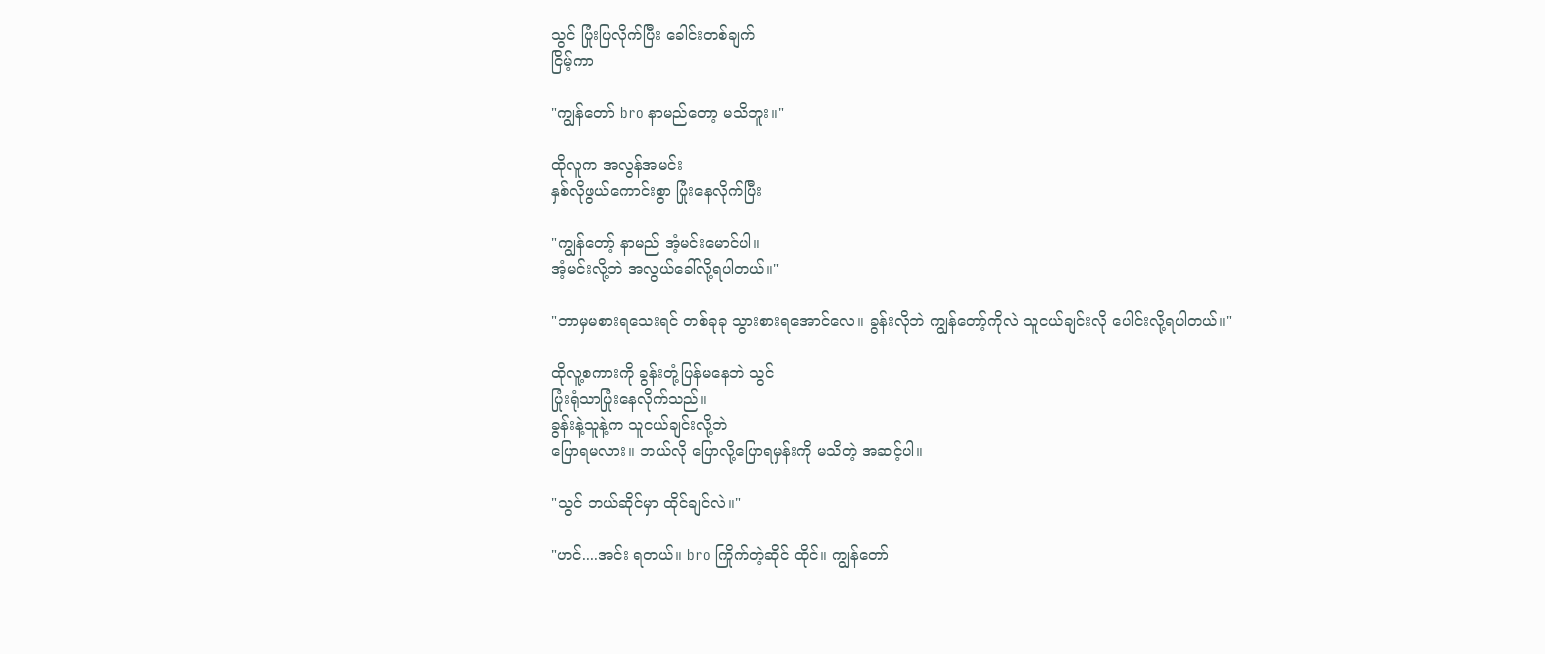သွင် ပြုံးပြလိုက်ပြီး ခေါင်းတစ်ချက်
ငြိမ့်ကာ

"ကျွန်တော် bro နာမည်တော့ မသိဘူး။"

ထိုလူက အလွန်အမင်း
နှစ်လိုဖွယ်ကောင်းစွာ ပြုံးနေလိုက်ပြီး

"ကျွန်တော့် နာမည် အံ့မင်းမောင်ပါ။
အံ့မင်းလို့ဘဲ အလွယ်ခေါ်လို့ရပါတယ်။"

"ဘာမှမစားရသေးရင် တစ်ခုခု သွားစားရအောင်လေ။ ခွန်းလိုဘဲ ကျွန်တော့်ကိုလဲ သူငယ်ချင်းလို ပေါင်းလို့ရပါတယ်။"

ထိုလူ့စကားကို ခွန်းတုံ့ပြန်မနေဘဲ သွင်
ပြုံးရုံသာပြုံးနေလိုက်သည်။
ခွန်းနဲ့သူနဲ့က သူငယ်ချင်းလို့ဘဲ
ပြောရမလား။ ဘယ်လို ပြောလို့ပြောရမှန်းကို မသိတဲ့ အဆင့်ပါ။

"သွင် ဘယ်ဆိုင်မှာ ထိုင်ချင်လဲ။"

"ဟင်....အင်း ရတယ်။ bro ကြိုက်တဲ့ဆိုင် ထိုင်။ ကျွန်တော်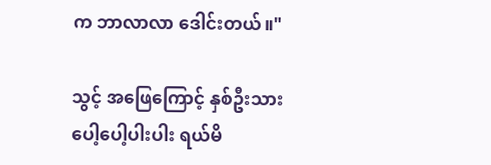က ဘာလာလာ ဒေါင်းတယ်။"

သွင့် အဖြေကြောင့် နှစ်ဦးသား
ပေါ့ပေါ့ပါးပါး ရယ်မိ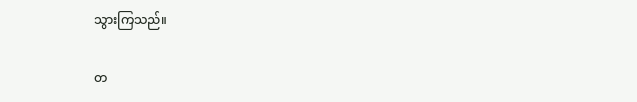သွားကြသည်။

တ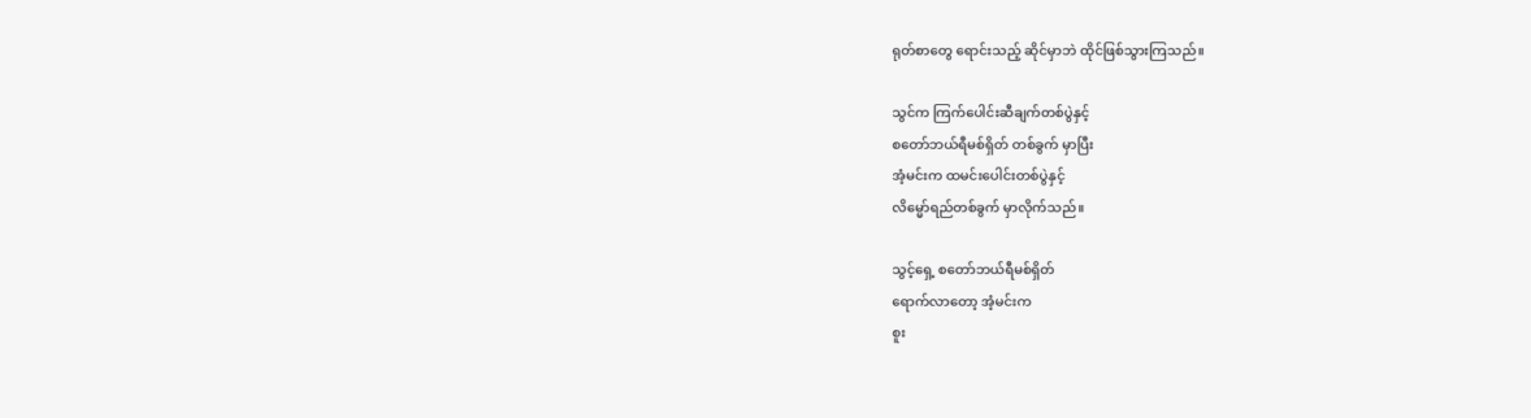ရုတ်စာတွေ ရောင်းသည့် ဆိုင်မှာဘဲ ထိုင်ဖြစ်သွားကြသည်။

သွင်က ကြက်ပေါင်းဆီချက်တစ်ပွဲနှင့်
စတော်ဘယ်ရီမစ်ရှိတ် တစ်ခွက် မှာပြီး
အံ့မင်းက ထမင်းပေါင်းတစ်ပွဲနှင့်
လိမ္မော်ရည်တစ်ခွက် မှာလိုက်သည်။

သွင့်ရှေ့ စတော်ဘယ်ရီမစ်ရှိတ်
ရောက်လာတော့ အံ့မင်းက
စူး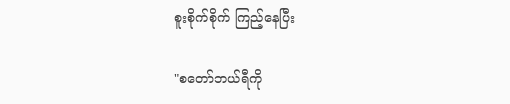စူးစိုက်စိုက် ကြည့်နေပြီး

"စတော်ဘယ်ရီကို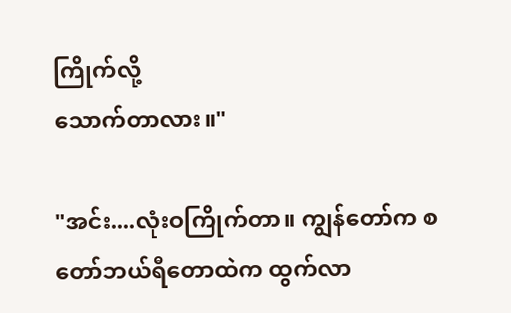ကြိုက်လို့
သောက်တာလား။"

"အင်း....လုံးဝကြိုက်တာ။ ကျွန်တော်က စတော်ဘယ်ရီတောထဲက ထွက်လာ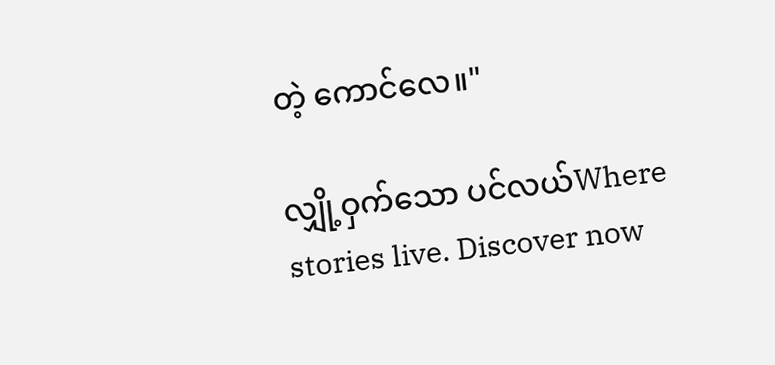တဲ့ ကောင်လေ။"

လျှို့ဝှက်သော ပင်လယ်Where stories live. Discover now